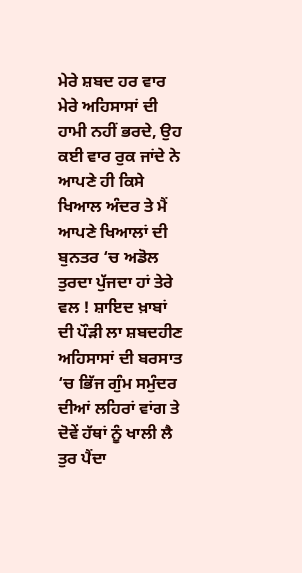ਮੇਰੇ ਸ਼ਬਦ ਹਰ ਵਾਰ ਮੇਰੇ ਅਹਿਸਾਸਾਂ ਦੀ ਹਾਮੀ ਨਹੀਂ ਭਰਦੇ, ਉਹ ਕਈ ਵਾਰ ਰੁਕ ਜਾਂਦੇ ਨੇ ਆਪਣੇ ਹੀ ਕਿਸੇ ਖਿਆਲ ਅੰਦਰ ਤੇ ਮੈਂ ਆਪਣੇ ਖਿਆਲਾਂ ਦੀ ਬੁਨਤਰ ‘ਚ ਅਡੋਲ ਤੁਰਦਾ ਪੁੱਜਦਾ ਹਾਂ ਤੇਰੇ ਵਲ ! ਸ਼ਾਇਦ ਖ਼ਾਬਾਂ ਦੀ ਪੌੜੀ ਲਾ ਸ਼ਬਦਹੀਣ ਅਹਿਸਾਸਾਂ ਦੀ ਬਰਸਾਤ ‘ਚ ਭਿੱਜ ਗੁੰਮ ਸਮੁੰਦਰ ਦੀਆਂ ਲਹਿਰਾਂ ਵਾਂਗ ਤੇ ਦੋਵੇਂ ਹੱਥਾਂ ਨੂੰ ਖਾਲੀ ਲੈ ਤੁਰ ਪੈਂਦਾ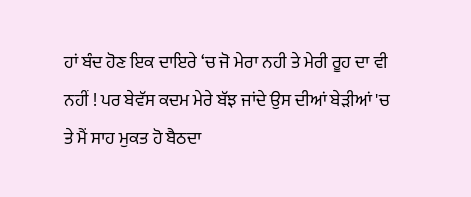ਹਾਂ ਬੰਦ ਹੋਣ ਇਕ ਦਾਇਰੇ ‘ਚ ਜੋ ਮੇਰਾ ਨਹੀ ਤੇ ਮੇਰੀ ਰੂਹ ਦਾ ਵੀ ਨਹੀਂ ! ਪਰ ਬੇਵੱਸ ਕਦਮ ਮੇਰੇ ਬੱਝ ਜਾਂਦੇ ਉਸ ਦੀਆਂ ਬੇੜੀਆਂ 'ਚ ਤੇ ਮੈਂ ਸਾਹ ਮੁਕਤ ਹੋ ਬੈਠਦਾ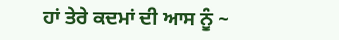ਹਾਂ ਤੇਰੇ ਕਦਮਾਂ ਦੀ ਆਸ ਨੂੰ ~